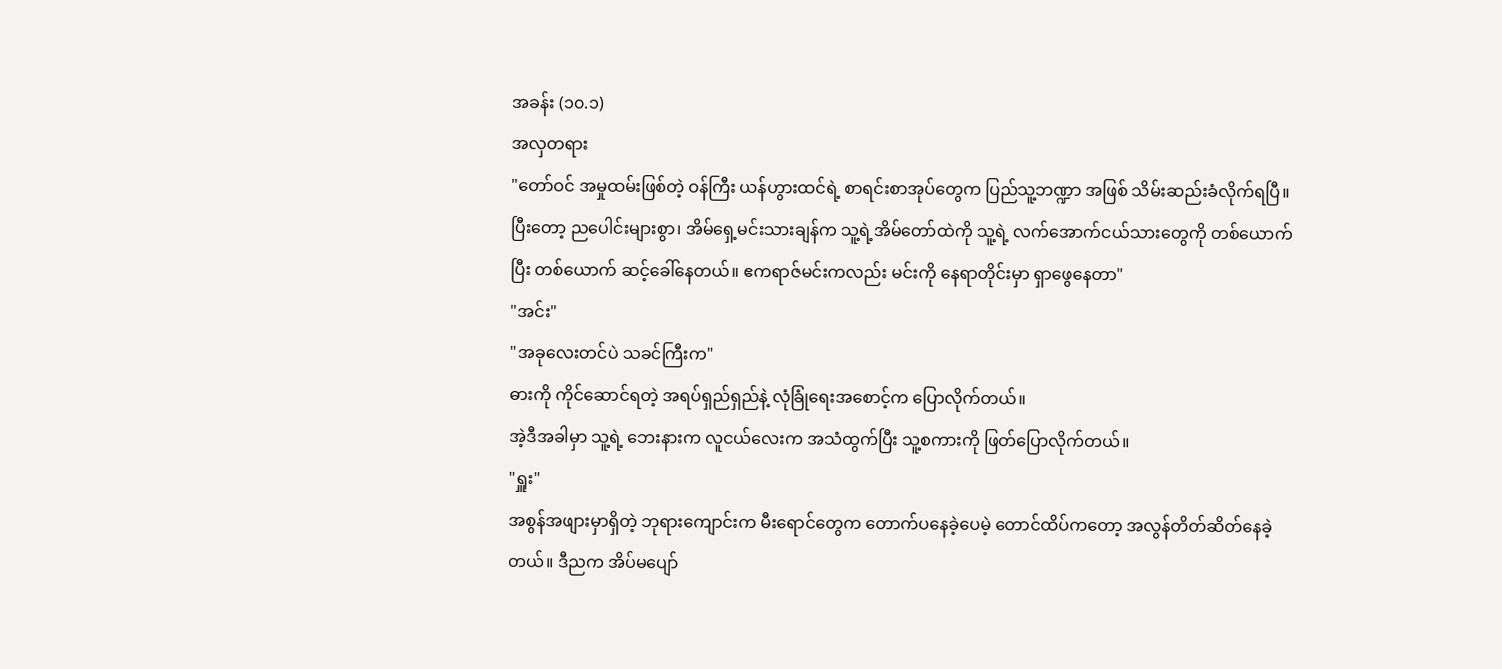အခန်း (၁၀.၁)
အလှတရား
"တော်ဝင် အမှုထမ်းဖြစ်တဲ့ ဝန်ကြီး ယန်ဟွားထင်ရဲ့ စာရင်းစာအုပ်တွေက ပြည်သူ့ဘဏ္ဍာ အဖြစ် သိမ်းဆည်းခံလိုက်ရပြီ။ ပြီးတော့ ညပေါင်းများစွာ၊ အိမ်ရှေ့မင်းသားချန်က သူ့ရဲ့အိမ်တော်ထဲကို သူ့ရဲ့ လက်အောက်ငယ်သားတွေကို တစ်ယောက်ပြီး တစ်ယောက် ဆင့်ခေါ်နေတယ်။ ဧကရာဇ်မင်းကလည်း မင်းကို နေရာတိုင်းမှာ ရှာဖွေနေတာ"
"အင်း"
"အခုလေးတင်ပဲ သခင်ကြီးက"
ဓားကို ကိုင်ဆောင်ရတဲ့ အရပ်ရှည်ရှည်နဲ့ လုံခြုံရေးအစောင့်က ပြောလိုက်တယ်။
အဲ့ဒီအခါမှာ သူ့ရဲ့ ဘေးနားက လူငယ်လေးက အသံထွက်ပြီး သူ့စကားကို ဖြတ်ပြောလိုက်တယ်။
"ရှူး"
အစွန်အဖျားမှာရှိတဲ့ ဘုရားကျောင်းက မီးရောင်တွေက တောက်ပနေခဲ့ပေမဲ့ တောင်ထိပ်ကတော့ အလွန်တိတ်ဆိတ်နေခဲ့တယ်။ ဒီညက အိပ်မပျော်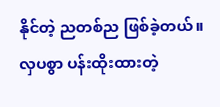နိုင်တဲ့ ညတစ်ည ဖြစ်ခဲ့တယ်။ လှပစွာ ပန်းထိုးထားတဲ့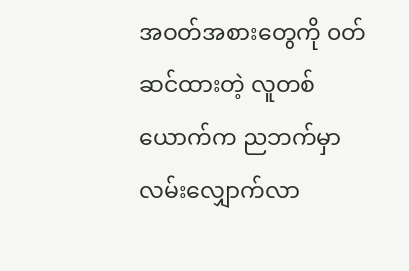အဝတ်အစားတွေကို ၀တ်ဆင်ထားတဲ့ လူတစ်ယောက်က ညဘက်မှာ လမ်းလျှောက်လာ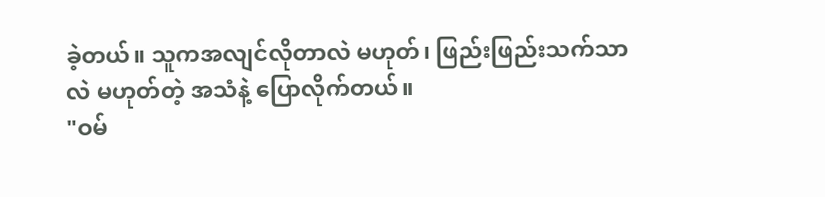ခဲ့တယ်။ သူကအလျင်လိုတာလဲ မဟုတ်၊ ဖြည်းဖြည်းသက်သာလဲ မဟုတ်တဲ့ အသံနဲ့ ပြောလိုက်တယ်။
"ဝမ်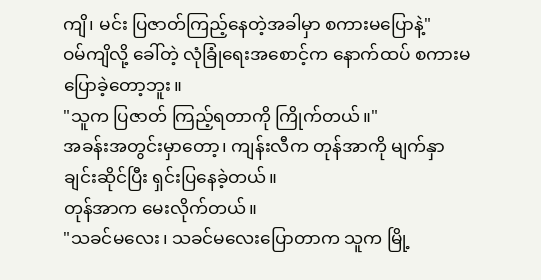ကျိ၊ မင်း ပြဇာတ်ကြည့်နေတဲ့အခါမှာ စကားမပြောနဲ့"
ဝမ်ကျိလို့ ခေါ်တဲ့ လုံခြုံရေးအစောင့်က နောက်ထပ် စကားမပြောခဲ့တော့ဘူး။
"သူက ပြဇာတ် ကြည့်ရတာကို ကြိုက်တယ်။"
အခန်းအတွင်းမှာတော့၊ ကျန်းလီက တုန်အာကို မျက်နှာချင်းဆိုင်ပြီး ရှင်းပြနေခဲ့တယ်။
တုန်အာက မေးလိုက်တယ်။
"သခင်မလေး၊ သခင်မလေးပြောတာက သူက မြို့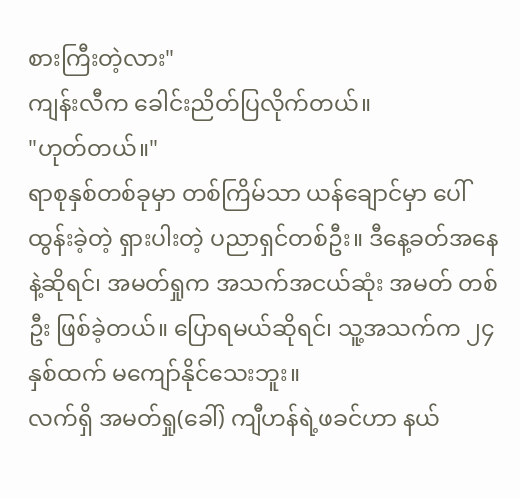စားကြီးတဲ့လား"
ကျန်းလီက ခေါင်းညိတ်ပြလိုက်တယ်။
"ဟုတ်တယ်။"
ရာစုနှစ်တစ်ခုမှာ တစ်ကြိမ်သာ ယန်ချောင်မှာ ပေါ်ထွန်းခဲ့တဲ့ ရှားပါးတဲ့ ပညာရှင်တစ်ဦး။ ဒီနေ့ခတ်အနေနဲ့ဆိုရင်၊ အမတ်ရှုက အသက်အငယ်ဆုံး အမတ် တစ်ဦး ဖြစ်ခဲ့တယ်။ ပြောရမယ်ဆိုရင်၊ သူ့အသက်က ၂၄ နှစ်ထက် မကျော်နိုင်သေးဘူး။
လက်ရှိ အမတ်ရှု(ခေါ်) ကျီဟန်ရဲ့ဖခင်ဟာ နယ်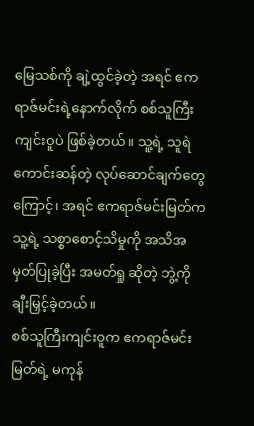မြေသစ်ကို ချဲ့ထွင်ခဲ့တဲ့ အရင် ဧကရာဇ်မင်းရဲ့နောက်လိုက် စစ်သူကြီးကျင်းဝူပဲ ဖြစ်ခဲ့တယ်။ သူ့ရဲ့ သူရဲကောင်းဆန်တဲ့ လုပ်ဆောင်ချက်တွေကြောင့်၊ အရင် ဧကရာဇ်မင်းမြတ်က သူ့ရဲ့ သစ္စာစောင့်သိမှုကို အသိအမှတ်ပြုခဲ့ပြီး အမတ်ရှု ဆိုတဲ့ ဘွဲ့ကို ချီးမြှင့်ခဲ့တယ်။
စစ်သူကြီးကျင်းဝူက ဧကရာဇ်မင်းမြတ်ရဲ့ မကုန်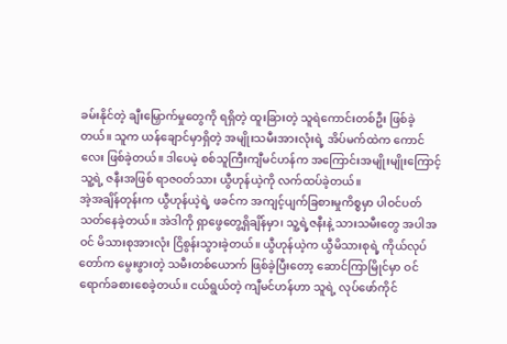ခမ်းနိုင်တဲ့ ချီးမြှောက်မှုတွေကို ရရှိတဲ့ ထူးခြားတဲ့ သူရဲကောင်းတစ်ဦး ဖြစ်ခဲ့တယ်။ သူက ယန်ချောင်မှာရှိတဲ့ အမျိုးသမီးအားလုံးရဲ့ အိပ်မက်ထဲက ကောင်လေး ဖြစ်ခဲ့တယ်။ ဒါပေမဲ့ စစ်သူကြီးကျီမင်ဟန်က အကြောင်းအမျိုးမျိုးကြောင့် သူ့ရဲ့ ဇနီးအဖြစ် ရာဇ၀တ်သား ယွီဟုန်ယဲ့ကို လက်ထပ်ခဲ့တယ်။
အဲ့အချိန်တုန်းက ယွီဟုန်ယဲ့ရဲ့ ဖခင်က အကျင့်ပျက်ခြစားမှုကိစ္စမှာ ပါဝင်ပတ်သတ်နေခဲ့တယ်။ အဲဒါကို ရှာဖွေတွေ့ရှိချိန်မှာ၊ သူ့ရဲ့ဇနီးနဲ့ သားသမီးတွေ အပါအဝင် မိသားစုအားလုံး ငြိစွန်းသွားခဲ့တယ်။ ယွီဟုန်ယဲ့က ယွီမိသားစုရဲ့ ကိုယ်လုပ်တော်က မွေးဖွားတဲ့ သမီးတစ်ယောက် ဖြစ်ခဲ့ပြီးတော့ ဆောင်ကြာမြိုင်မှာ ဝင်ရောက်ခစားစေခဲ့တယ်။ ငယ်ရွယ်တဲ့ ကျီမင်ဟန်ဟာ သူရဲ့ လုပ်ဖော်ကိုင်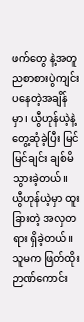ဖက်တွေ နဲ့အတူ ညစာစားပွဲကျင်းပနေတဲ့အချိန်မှာ၊ ယွီဟုန်ယဲ့နဲ့ တွေ့ဆုံခဲ့ပြီး မြင်မြင်ချင်း ချစ်မိသွားခဲ့တယ်။
ယွီဟုန်ယဲ့မှာ ထူးခြားတဲ့ အလှတရား ရှိခဲ့တယ်။ သူမက ဖြတ်ထိုးဉာဏ်ကောင်း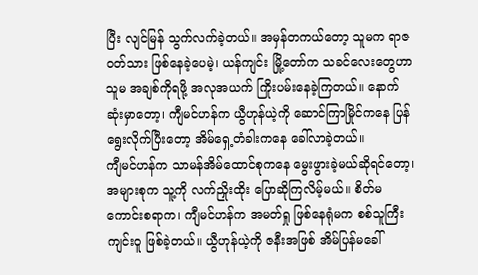ပြီး လျင်မြန် သွက်လက်ခဲ့တယ်။ အမှန်တကယ်တော့ သူမက ရာဇဝတ်သား ဖြစ်နေခဲ့ပေမဲ့၊ ယန်ကျင်း မြို့တော်က သခင်လေးတွေဟာ သူမ အချစ်ကိုရဖို့ အလုအယက် ကြိုးပမ်းနေခဲ့ကြတယ်။ နောက်ဆုံးမှာတော့၊ ကျီမင်ဟန်က ယွီဟုန်ယဲ့ကို ဆောင်ကြာမြိုင်ကနေ ပြန်ရွေးလိုက်ပြီးတော့ အိမ်ရှေ့တံခါးကနေ ခေါ်လာခဲ့တယ်။
ကျီမင်ဟန်က သာမန်အိမ်ထောင်စုကနေ မွေးဖွားခဲ့မယ်ဆိုရင်တော့၊ အများစုက သူ့ကို လက်ညှိုးထိုး ပြောဆိုကြလိမ့်မယ်။ စိတ်မကောင်းစရာက၊ ကျီမင်ဟန်က အမတ်ရှု ဖြစ်နေရုံမက စစ်သူကြီးကျင်းဝူ ဖြစ်ခဲ့တယ်။ ယွီဟုန်ယဲ့ကို ဇနီးအဖြစ် အိမ်ပြန်မခေါ်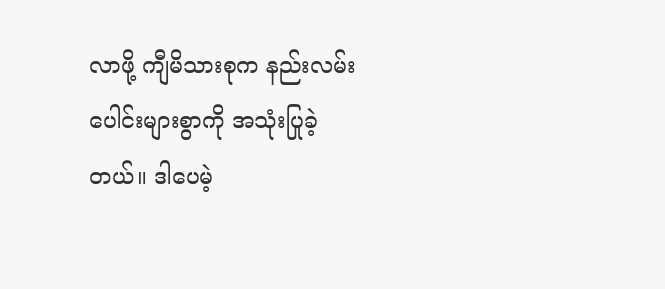လာဖို့ ကျီမိသားစုက နည်းလမ်းပေါင်းများစွာကို အသုံးပြုခဲ့တယ်။ ဒါပေမဲ့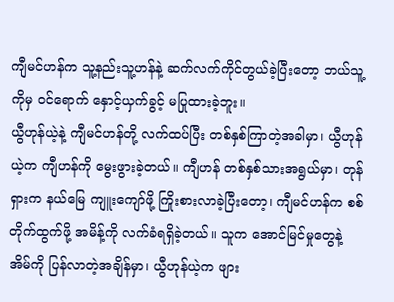ကျီမင်ဟန်က သူ့နည်းသူ့ဟန်နဲ့ ဆက်လက်ကိုင်တွယ်ခဲ့ပြီးတော့ ဘယ်သူ့ကိုမှ ဝင်ရောက် နှောင့်ယှက်ခွင့် မပြုထားခဲ့ဘူး။
ယွီဟုန်ယဲ့နဲ့ ကျီမင်ဟန်တို့ လက်ထပ်ပြီး တစ်နှစ်ကြာတဲ့အခါမှာ၊ ယွီဟုန်ယဲ့က ကျီဟန်ကို မွေးဖွားခဲ့တယ်။ ကျီဟန် တစ်နှစ်သားအရွယ်မှာ၊ တုန်ရှားက နယ်မြေ ကျူးကျော်ဖို့ ကြိုးစားလာခဲ့ပြီးတော့၊ ကျီမင်ဟန်က စစ်တိုက်ထွက်ဖို့ အမိန့်ကို လက်ခံရရှိခဲ့တယ်။ သူက အောင်မြင်မှုတွေနဲ့ အိမ်ကို ပြန်လာတဲ့အချိန်မှာ၊ ယွီဟုန်ယဲ့က ဖျား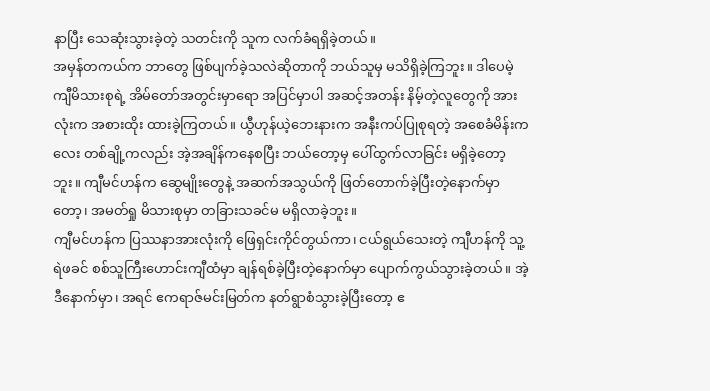နာပြီး သေဆုံးသွားခဲ့တဲ့ သတင်းကို သူက လက်ခံရရှိခဲ့တယ်။
အမှန်တကယ်က ဘာတွေ ဖြစ်ပျက်ခဲ့သလဲဆိုတာကို ဘယ်သူမှ မသိရှိခဲ့ကြဘူး။ ဒါပေမဲ့ ကျီမိသားစုရဲ့ အိမ်တော်အတွင်းမှာရော အပြင်မှာပါ အဆင့်အတန်း နိမ့်တဲ့လူတွေကို အားလုံးက အစားထိုး ထားခဲ့ကြတယ်။ ယွီဟုန်ယဲ့ဘေးနားက အနီးကပ်ပြုစုရတဲ့ အစေခံမိန်းကလေး တစ်ချို့ကလည်း အဲ့အချိန်ကနေစပြီး ဘယ်တော့မှ ပေါ်ထွက်လာခြင်း မရှိခဲ့တော့ဘူး။ ကျီမင်ဟန်က ဆွေမျိုးတွေနဲ့ အဆက်အသွယ်ကို ဖြတ်တောက်ခဲ့ပြီးတဲ့နောက်မှာတော့၊ အမတ်ရှု မိသားစုမှာ တခြားသခင်မ မရှိလာခဲ့ဘူး။
ကျီမင်ဟန်က ပြဿနာအားလုံးကို ဖြေရှင်းကိုင်တွယ်ကာ၊ ငယ်ရွယ်သေးတဲ့ ကျီဟန်ကို သူ့ရဲဖခင် စစ်သူကြီးဟောင်းကျီထံမှာ ချန်ရစ်ခဲ့ပြီးတဲ့နောက်မှာ ပျောက်ကွယ်သွားခဲ့တယ်။ အဲ့ဒီနောက်မှာ၊ အရင် ဧကရာဇ်မင်းမြတ်က နတ်ရွာစံသွားခဲ့ပြီးတော့ ဧ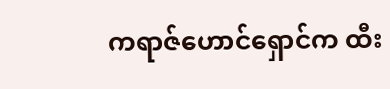ကရာဇ်ဟောင်ရှောင်က ထီး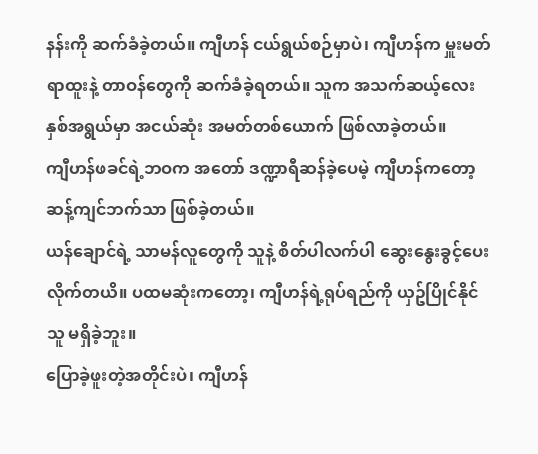နန်းကို ဆက်ခံခဲ့တယ်။ ကျီဟန် ငယ်ရွယ်စဉ်မှာပဲ၊ ကျီဟန်က မှူးမတ်ရာထူးနဲ့ တာဝန်တွေကို ဆက်ခံခဲ့ရတယ်။ သူက အသက်ဆယ့်လေးနှစ်အရွယ်မှာ အငယ်ဆုံး အမတ်တစ်ယောက် ဖြစ်လာခဲ့တယ်။
ကျီဟန်ဖခင်ရဲ့ဘဝက အတော် ဒဏ္ဍာရီဆန်ခဲ့ပေမဲ့ ကျီဟန်ကတော့ ဆန့်ကျင်ဘက်သာ ဖြစ်ခဲ့တယ်။
ယန်ချောင်ရဲ့ သာမန်လူတွေကို သူနဲ့ စိတ်ပါလက်ပါ ဆွေးနွေးခွင့်ပေးလိုက်တယိ။ ပထမဆုံးကတော့၊ ကျီဟန်ရဲ့ရုပ်ရည်ကို ယှဥ်ပြိုင်နိုင်သူ မရှိခဲ့ဘူး။
ပြောခဲ့ဖူးတဲ့အတိုင်းပဲ၊ ကျီဟန်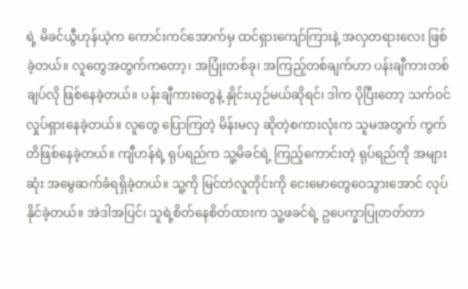ရဲ့ မိခင်ယွီဟုန်ယဲ့က ကောင်းကင်အောက်မှ ထင်ရှားကျော်ကြားနဲ့ အလှတရားလေး ဖြစ်ခဲ့တယ်။ လူတွေအတွက်ကတော့၊ အပြုံးတစ်ခု၊ အကြည့်တစ်ချက်ဟာ ပန်းချီကားတစ်ချပ်လို ဖြစ်နေခဲ့တယ်။ ပန်းချီကားတွေနဲ့ နှိုင်းယှဉ်မယ်ဆိုရင်၊ ဒါက ပိုပြီးတော့ သက်ဝင်လှုပ်ရှားနေခဲ့တယ်။ လူတွေ ပြောကြတဲ့ မိန်းမလှ ဆိုတဲ့စကားလုံးက သူမအတွက် ကွက်တိဖြစ်နေခဲ့တယ်။ ကျီဟန်ရဲ့ ရုပ်ရည်က သူ့မိခင်ရဲ့ ကြည့်ကောင်းတဲ့ ရုပ်ရည်ကို အများဆုံး အမွေဆက်ခံရရှိခဲ့တယ်။ သူ့ကို မြင်တဲလူတိုင်းကို ငေးမောတွေဝေသွားအောင် လုပ်နိုင်ခဲ့တယ်။ အဲဒါအပြင်၊ သူရဲ့စိတ်နေစိတ်ထားက သူ့ဖခင်ရဲ့ ဥပေက္ခာပြုတတ်တာ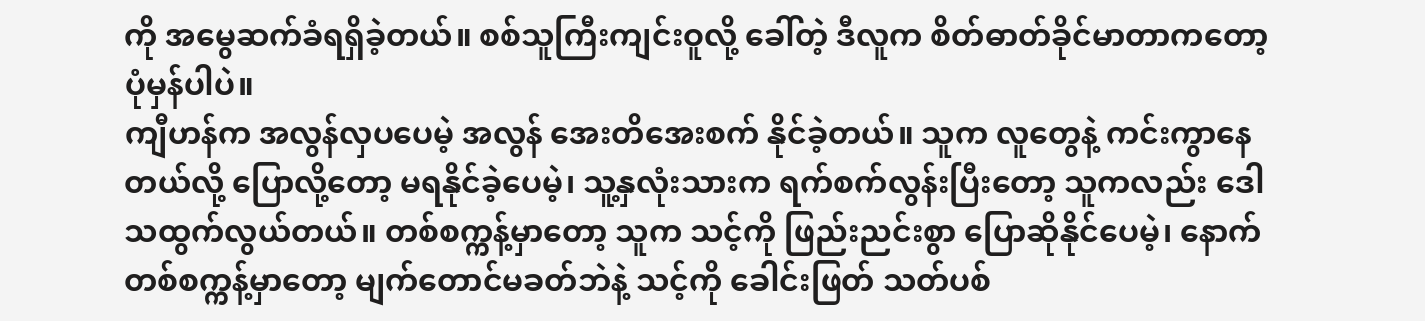ကို အမွေဆက်ခံရရှိခဲ့တယ်။ စစ်သူကြီးကျင်းဝူလို့ ခေါ်တဲ့ ဒီလူက စိတ်ဓာတ်ခိုင်မာတာကတော့ ပုံမှန်ပါပဲ။
ကျီဟန်က အလွန်လှပပေမဲ့ အလွန် အေးတိအေးစက် နိုင်ခဲ့တယ်။ သူက လူတွေနဲ့ ကင်းကွာနေတယ်လို့ ပြောလို့တော့ မရနိုင်ခဲ့ပေမဲ့၊ သူ့နှလုံးသားက ရက်စက်လွန်းပြီးတော့ သူကလည်း ဒေါသထွက်လွယ်တယ်။ တစ်စက္ကန့်မှာတော့ သူက သင့်ကို ဖြည်းညင်းစွာ ပြောဆိုနိုင်ပေမဲ့၊ နောက်တစ်စက္ကန့်မှာတော့ မျက်တောင်မခတ်ဘဲနဲ့ သင့်ကို ခေါင်းဖြတ် သတ်ပစ်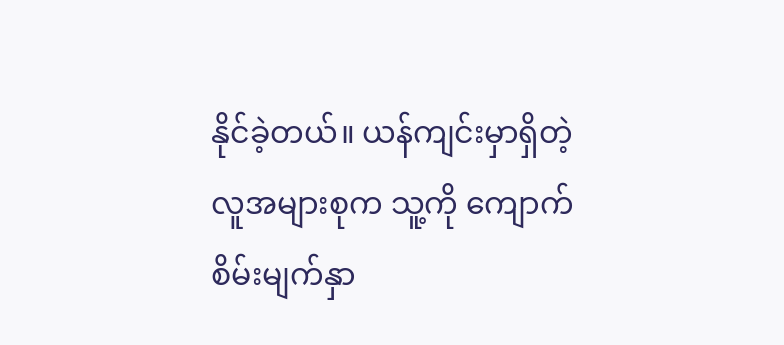နိုင်ခဲ့တယ်။ ယန်ကျင်းမှာရှိတဲ့ လူအများစုက သူ့ကို ကျောက်စိမ်းမျက်နှာ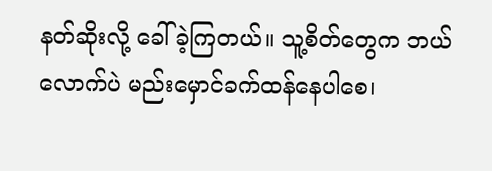နတ်ဆိုးလို့ ခေါ်ခဲ့ကြတယ်။ သူ့စိတ်တွေက ဘယ်လောက်ပဲ မည်းမှောင်ခက်ထန်နေပါစေ၊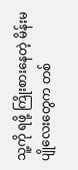သူ့ကို ရဖို့ ကြိုးစားနေတဲ့ မိန်းမပျိုလေးတွေက တစ်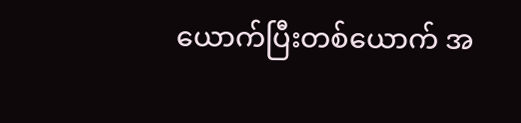ယောက်ပြီးတစ်ယောက် အ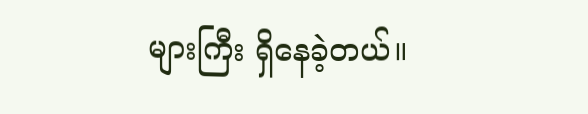များကြီး ရှိနေခဲ့တယ်။